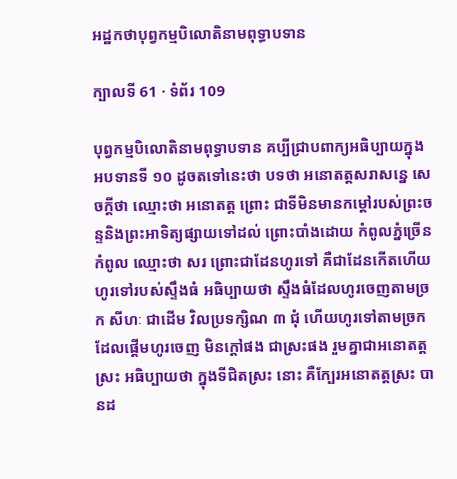អដ្ឋកថាបុព្វកម្មបិលោតិនាមពុទ្ធាបទាន

ក្បាលទី 61 · ទំព័រ 109

បុព្វកម្មបិលោតិនាមពុទ្ធាបទាន គប្បីជ្រាបពាក្យអធិប្បាយក្នុងអបទានទី ១០ ដូចតទៅនេះថា បទថា អនោតត្តសរាសន្នេ សេចក្តីថា ឈ្មោះថា អនោតត្ត ព្រោះ ជាទីមិនមានកម្តៅរបស់ព្រះចន្ទនិងព្រះអាទិត្យផ្សាយទៅដល់ ព្រោះបាំងដោយ កំពូលភ្នំច្រើនកំពូល ឈ្មោះថា សរ ព្រោះជាដែនហូរទៅ គឺជាដែនកើតហើយ ហូរទៅរបស់ស្ទឹងធំ អធិប្បាយថា ស្ទឹងធំដែលហូរចេញតាមច្រក សីហៈ ជាដើម វិលប្រទក្សិណ ៣ ជុំ ហើយហូរទៅតាមច្រកដែលផ្តើមហូរចេញ មិនក្តៅផង ជាស្រះផង រួមគ្នាជាអនោតត្តស្រះ អធិប្បាយថា ក្នុងទីជិតស្រះ នោះ គឺក្បែរអនោតត្តស្រះ បានដ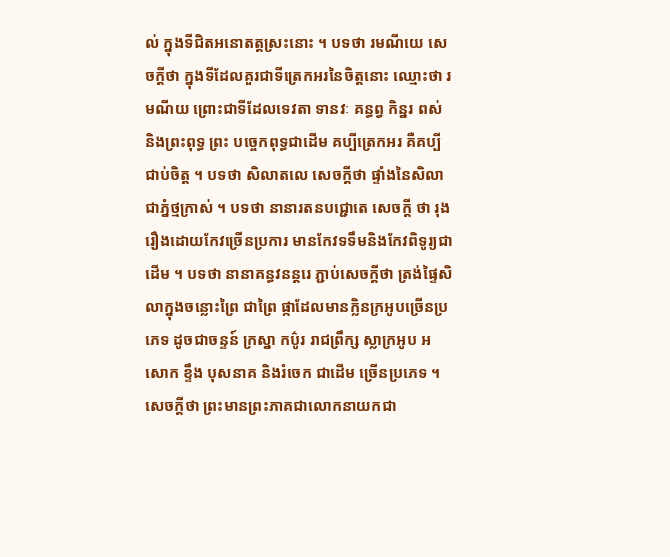ល់ ក្នុងទីជិតអនោតត្តស្រះនោះ ។ បទថា រមណីយេ សេចក្តីថា ក្នុងទីដែលគួរជាទីត្រេកអរនៃចិត្តនោះ ឈ្មោះថា រមណីយ ព្រោះជាទីដែលទេវតា ទានវៈ គន្ធព្វ កិន្នរ ពស់ និងព្រះពុទ្ធ ព្រះ បច្ចេកពុទ្ធជាដើម គប្បីត្រេកអរ គឺគប្បីជាប់ចិត្ត ។ បទថា សិលាតលេ សេចក្តីថា ផ្ទាំងនៃសិលាជាភ្នំថ្មក្រាស់ ។ បទថា នានារតនបជ្ជោតេ សេចក្តី ថា រុងរឿងដោយកែវច្រើនប្រការ មានកែវទទឹមនិងកែវពិទូរ្យជាដើម ។ បទថា នានាគន្ធវនន្តរេ ភ្ជាប់សេចក្តីថា ត្រង់ផ្ទៃសិលាក្នុងចន្លោះព្រៃ ជាព្រៃ ផ្កាដែលមានក្លិនក្រអូបច្រើនប្រភេទ ដូចជាចន្ទន៍ ក្រស្នា កប៌ូរ រាជព្រឹក្ស ស្លាក្រអូប អសោក ខ្ទឹង បុសនាគ និងរំចេក ជាដើម ច្រើនប្រភេទ ។ សេចក្តីថា ព្រះមានព្រះភាគជាលោកនាយកជា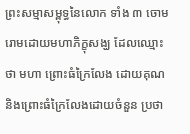ព្រះសម្មាសម្ពុទ្ធនៃលោក ទាំង ៣ ចោមរោមដោយមហាភិក្ខុសង្ឃ ដែលឈ្មោះថា មហា ព្រោះធំក្រៃលែង ដោយគុណ និងព្រោះធំក្រៃលែងដោយចំនួន ប្រថា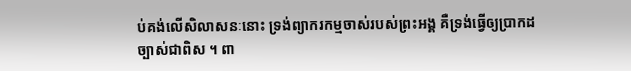ប់គង់លើសិលាសនៈនោះ ទ្រង់ព្យាករកម្មចាស់របស់ព្រះអង្គ គឺទ្រង់ធ្វើឲ្យប្រាកដច្បាស់ជាពិស ។ ពា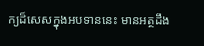ក្យដ៏សេសក្នុងអបទាននេះ មានអត្ថដឹង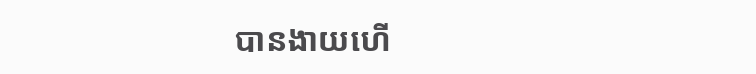បានងាយហើ